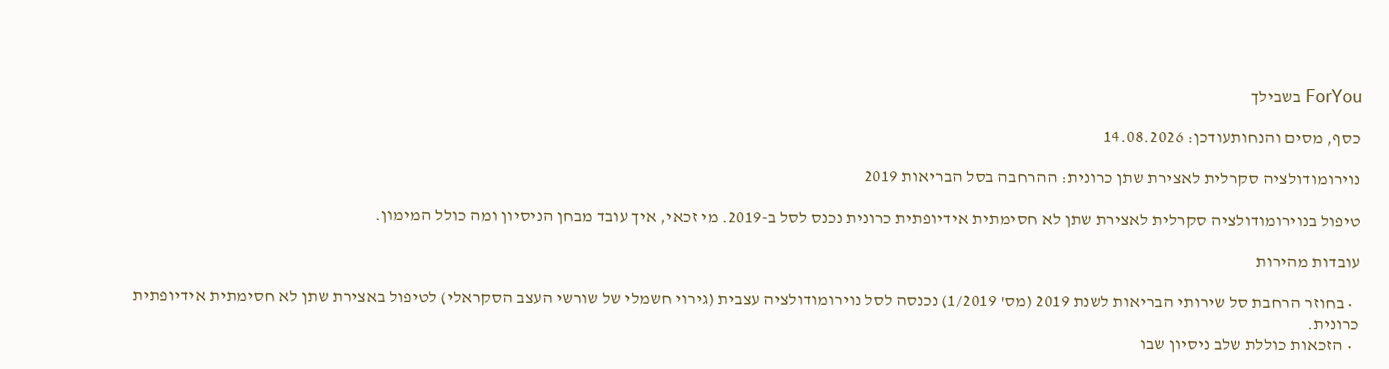ForYou בשבילך

כסף, מסים והנחותעודכן: 14.08.2026

נוירומודולציה סקרלית לאצירת שתן כרונית: ההרחבה בסל הבריאות 2019

טיפול בנוירומודולציה סקרלית לאצירת שתן לא חסימתית אידיופתית כרונית נכנס לסל ב-2019. מי זכאי, איך עובד מבחן הניסיון ומה כולל המימון.

עובדות מהירות

  • בחוזר הרחבת סל שירותי הבריאות לשנת 2019 (מס' 1/2019) נכנסה לסל נוירומודולציה עצבית (גירוי חשמלי של שורשי העצב הסקראלי) לטיפול באצירת שתן לא חסימתית אידיופתית כרונית.
  • הזכאות כוללת שלב ניסיון שבו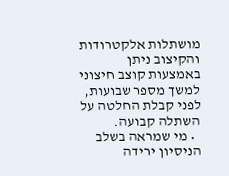מושתלות אלקטרודות והקיצוב ניתן באמצעות קוצב חיצוני למשך מספר שבועות, לפני קבלת החלטה על השתלה קבועה.
  • מי שמראה בשלב הניסיון ירידה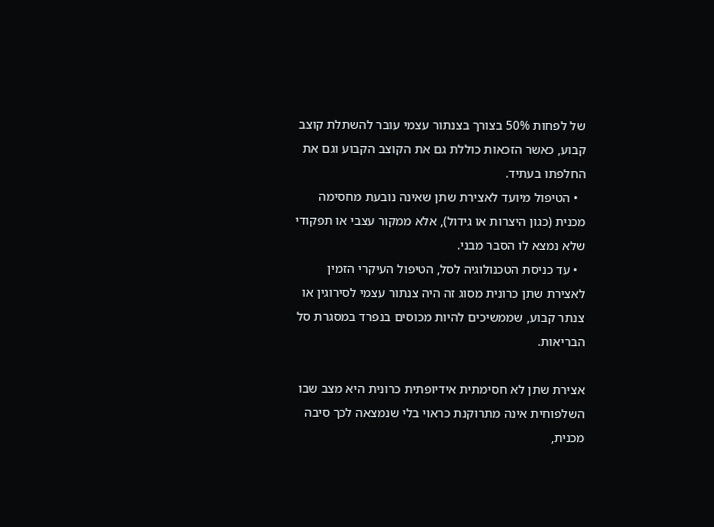של לפחות 50% בצורך בצנתור עצמי עובר להשתלת קוצב קבוע, כאשר הזכאות כוללת גם את הקוצב הקבוע וגם את החלפתו בעתיד.
  • הטיפול מיועד לאצירת שתן שאינה נובעת מחסימה מכנית (כגון היצרות או גידול), אלא ממקור עצבי או תפקודי שלא נמצא לו הסבר מבני.
  • עד כניסת הטכנולוגיה לסל, הטיפול העיקרי הזמין לאצירת שתן כרונית מסוג זה היה צנתור עצמי לסירוגין או צנתר קבוע, שממשיכים להיות מכוסים בנפרד במסגרת סל הבריאות.

אצירת שתן לא חסימתית אידיופתית כרונית היא מצב שבו השלפוחית אינה מתרוקנת כראוי בלי שנמצאה לכך סיבה מכנית,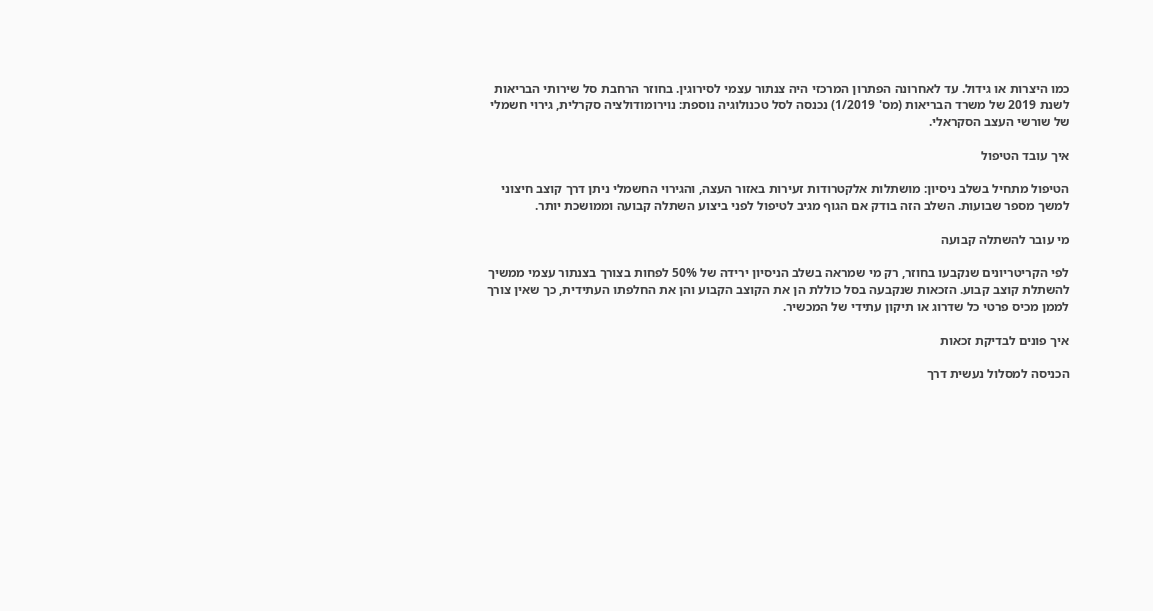כמו היצרות או גידול. עד לאחרונה הפתרון המרכזי היה צנתור עצמי לסירוגין. בחוזר הרחבת סל שירותי הבריאות לשנת 2019 של משרד הבריאות (מס' 1/2019) נכנסה לסל טכנולוגיה נוספת: נוירומודולציה סקרלית, גירוי חשמלי של שורשי העצב הסקראלי.

איך עובד הטיפול

הטיפול מתחיל בשלב ניסיון: מושתלות אלקטרודות זעירות באזור העצה, והגירוי החשמלי ניתן דרך קוצב חיצוני למשך מספר שבועות. השלב הזה בודק אם הגוף מגיב לטיפול לפני ביצוע השתלה קבועה וממושכת יותר.

מי עובר להשתלה קבועה

לפי הקריטריונים שנקבעו בחוזר, רק מי שמראה בשלב הניסיון ירידה של 50% לפחות בצורך בצנתור עצמי ממשיך להשתלת קוצב קבוע. הזכאות שנקבעה בסל כוללת הן את הקוצב הקבוע והן את החלפתו העתידית, כך שאין צורך לממן מכיס פרטי כל שדרוג או תיקון עתידי של המכשיר.

איך פונים לבדיקת זכאות

הכניסה למסלול נעשית דרך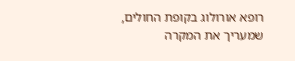רופא אורולוג בקופת החולים, שמעריך את המקרה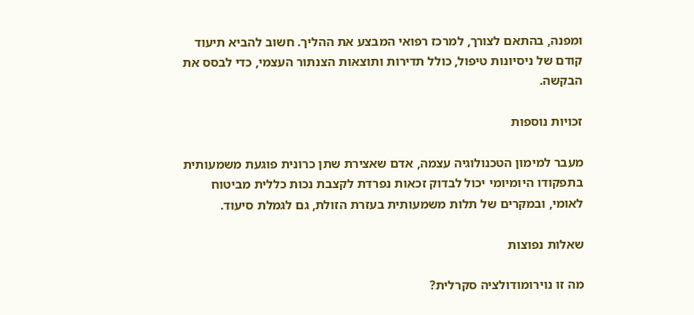ומפנה, בהתאם לצורך, למרכז רפואי המבצע את ההליך. חשוב להביא תיעוד קודם של ניסיונות טיפול, כולל תדירות ותוצאות הצנתור העצמי, כדי לבסס את הבקשה.

זכויות נוספות

מעבר למימון הטכנולוגיה עצמה, אדם שאצירת שתן כרונית פוגעת משמעותית בתפקודו היומיומי יכול לבדוק זכאות נפרדת לקצבת נכות כללית מביטוח לאומי, ובמקרים של תלות משמעותית בעזרת הזולת, גם לגמלת סיעוד.

שאלות נפוצות

מה זו נוירומודולציה סקרלית?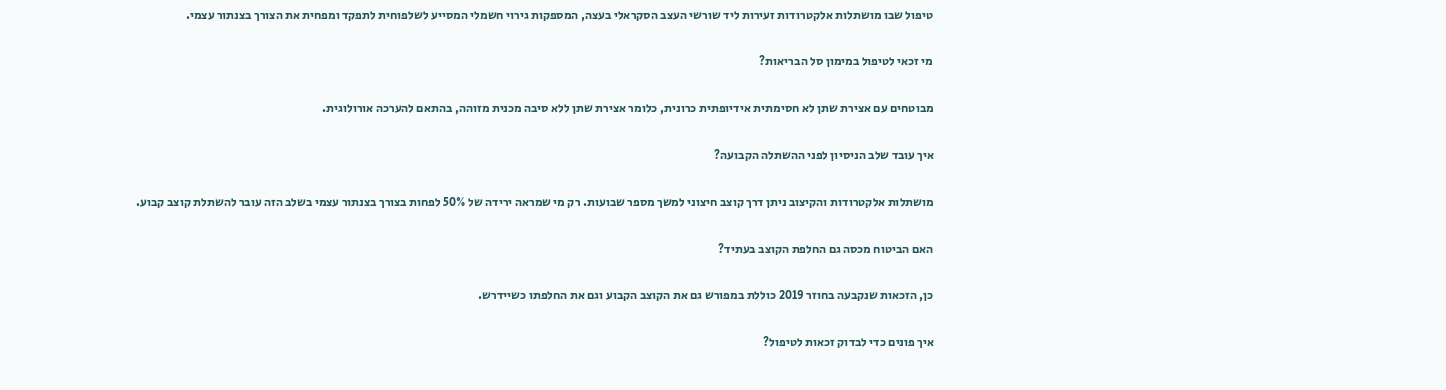טיפול שבו מושתלות אלקטרודות זעירות ליד שורשי העצב הסקראלי בעצה, המספקות גירוי חשמלי המסייע לשלפוחית לתפקד ומפחית את הצורך בצנתור עצמי.

מי זכאי לטיפול במימון סל הבריאות?

מבוטחים עם אצירת שתן לא חסימתית אידיופתית כרונית, כלומר אצירת שתן ללא סיבה מכנית מזוהה, בהתאם להערכה אורולוגית.

איך עובד שלב הניסיון לפני ההשתלה הקבועה?

מושתלות אלקטרודות והקיצוב ניתן דרך קוצב חיצוני למשך מספר שבועות. רק מי שמראה ירידה של 50% לפחות בצורך בצנתור עצמי בשלב הזה עובר להשתלת קוצב קבוע.

האם הביטוח מכסה גם החלפת הקוצב בעתיד?

כן, הזכאות שנקבעה בחוזר 2019 כוללת במפורש גם את הקוצב הקבוע וגם את החלפתו כשיידרש.

איך פונים כדי לבדוק זכאות לטיפול?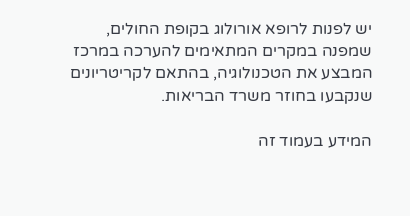יש לפנות לרופא אורולוג בקופת החולים, שמפנה במקרים המתאימים להערכה במרכז המבצע את הטכנולוגיה, בהתאם לקריטריונים שנקבעו בחוזר משרד הבריאות.

המידע בעמוד זה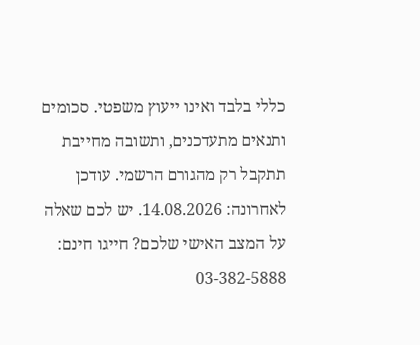כללי בלבד ואינו ייעוץ משפטי. סכומים ותנאים מתעדכנים, ותשובה מחייבת תתקבל רק מהגורם הרשמי. עודכן לאחרונה: 14.08.2026. יש לכם שאלה על המצב האישי שלכם? חייגו חינם: 03-382-5888